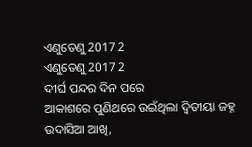ଏଣୁତେଣୁ 2017 2
ଏଣୁତେଣୁ 2017 2
ଦୀର୍ଘ ପନ୍ଦର ଦିନ ପରେ
ଆକାଶରେ ପୁଣିଥରେ ଉଇଁଥିଲା ଦ୍ଵିତୀୟା ଜହ୍ନ
ଉଦାସିଆ ଆଖି,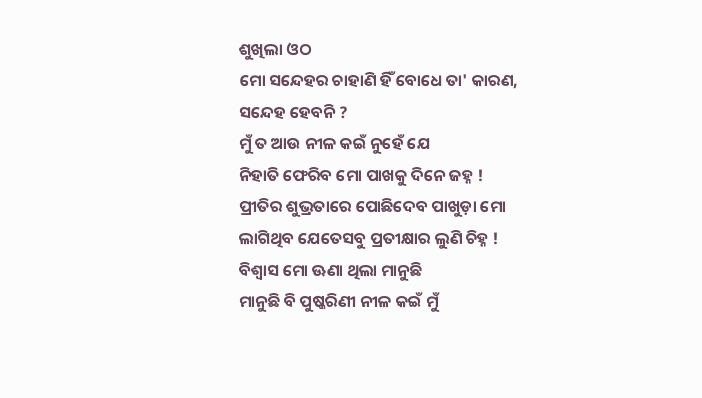ଶୁଖିଲା ଓଠ
ମୋ ସନ୍ଦେହର ଚାହାଣି ହିଁ ବୋଧେ ତା' କାରଣ,
ସନ୍ଦେହ ହେବନି ?
ମୁଁ ତ ଆଉ ନୀଳ କଇଁ ନୁହେଁ ଯେ
ନିହାତି ଫେରିବ ମୋ ପାଖକୁ ଦିନେ ଜହ୍ନ !
ପ୍ରୀତିର ଶୁଭ୍ରତାରେ ପୋଛିଦେବ ପାଖୁଡ଼ା ମୋ
ଲାଗିଥିବ ଯେତେସବୁ ପ୍ରତୀକ୍ଷାର ଲୁଣି ଚିହ୍ନ !
ବିଶ୍ଵାସ ମୋ ଊଣା ଥିଲା ମାନୁଛି
ମାନୁଛି ବି ପୁଷ୍କରିଣୀ ନୀଳ କଇଁ ମୁଁ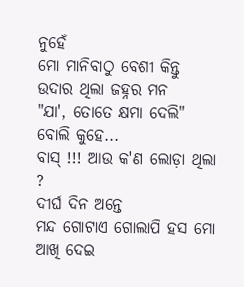ନୁହେଁ
ମୋ ମାନିବାଠୁ ବେଶୀ କିନ୍ତୁ ଉଦାର ଥିଲା ଜହ୍ନର ମନ
"ଯା', ତୋତେ କ୍ଷମା ଦେଲି" ବୋଲି କୁହେ...
ବାସ୍ !!! ଆଉ କ'ଣ ଲୋଡ଼ା ଥିଲା ?
ଦୀର୍ଘ ଦିନ ଅନ୍ତେ
ମନ୍ଦ ଗୋଟାଏ ଗୋଲାପି ହସ ମୋ ଆଖି ଦେଇ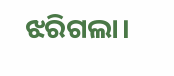ଝରିଗଲା।